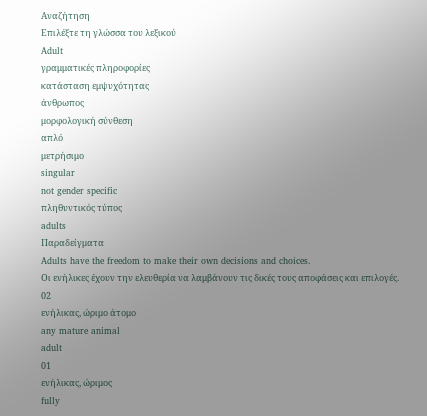Αναζήτηση
Επιλέξτε τη γλώσσα του λεξικού
Adult
γραμματικές πληροφορίες
κατάσταση εμψυχότητας
άνθρωπος
μορφολογική σύνθεση
απλό
μετρήσιμο
singular
not gender specific
πληθυντικός τύπος
adults
Παραδείγματα
Adults have the freedom to make their own decisions and choices.
Οι ενήλικες έχουν την ελευθερία να λαμβάνουν τις δικές τους αποφάσεις και επιλογές.
02
ενήλικας, ώριμο άτομο
any mature animal
adult
01
ενήλικας, ώριμος
fully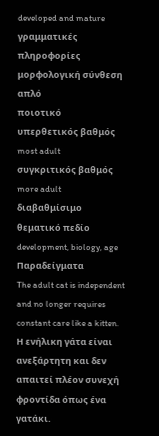developed and mature
γραμματικές πληροφορίες
μορφολογική σύνθεση
απλό
ποιοτικό
υπερθετικός βαθμός
most adult
συγκριτικός βαθμός
more adult
διαβαθμίσιμο
θεματικό πεδίο
development, biology, age
Παραδείγματα
The adult cat is independent and no longer requires constant care like a kitten.
Η ενήλικη γάτα είναι ανεξάρτητη και δεν απαιτεί πλέον συνεχή φροντίδα όπως ένα γατάκι.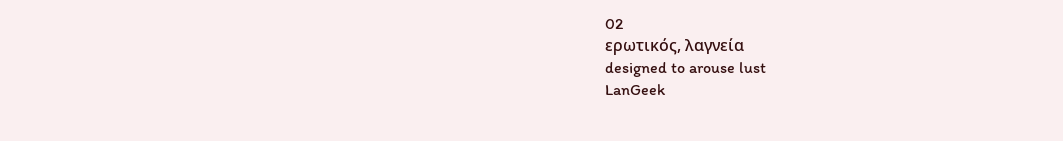02
ερωτικός, λαγνεία
designed to arouse lust
LanGeek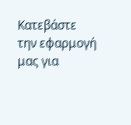Κατεβάστε την εφαρμογή μας για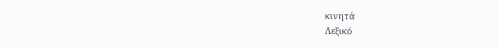κινητά
Λεξικό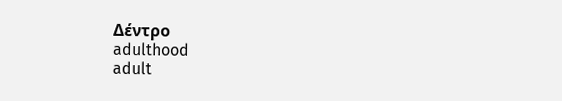Δέντρο
adulthood
adult